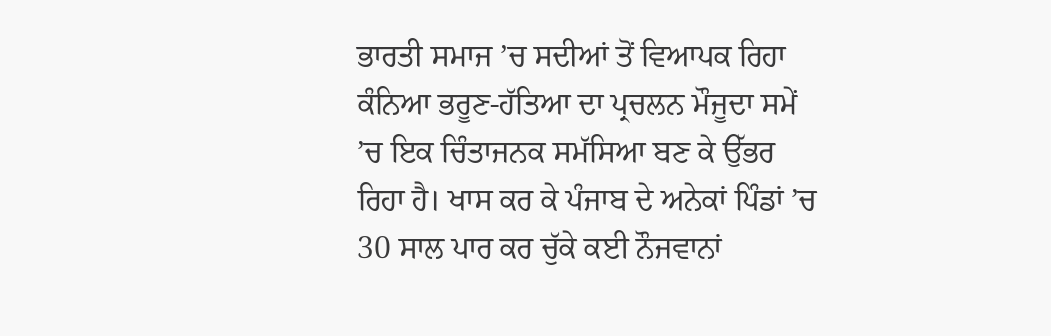ਭਾਰਤੀ ਸਮਾਜ ’ਚ ਸਦੀਆਂ ਤੋਂ ਵਿਆਪਕ ਰਿਹਾ ਕੰਨਿਆ ਭਰੂਣ-ਹੱਤਿਆ ਦਾ ਪ੍ਰਚਲਨ ਮੌਜੂਦਾ ਸਮੇਂ ’ਚ ਇਕ ਚਿੰਤਾਜਨਕ ਸਮੱਸਿਆ ਬਣ ਕੇ ਉੱਭਰ ਰਿਹਾ ਹੈ। ਖਾਸ ਕਰ ਕੇ ਪੰਜਾਬ ਦੇ ਅਨੇਕਾਂ ਪਿੰਡਾਂ ’ਚ 30 ਸਾਲ ਪਾਰ ਕਰ ਚੁੱਕੇ ਕਈ ਨੌਜਵਾਨਾਂ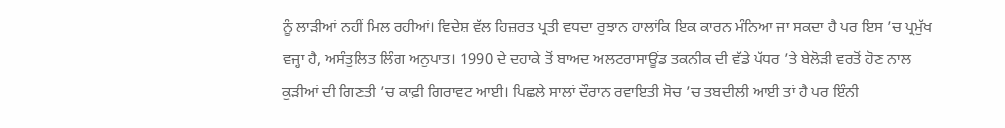ਨੂੰ ਲਾੜੀਆਂ ਨਹੀਂ ਮਿਲ ਰਹੀਆਂ। ਵਿਦੇਸ਼ ਵੱਲ ਹਿਜ਼ਰਤ ਪ੍ਰਤੀ ਵਧਦਾ ਰੁਝਾਨ ਹਾਲਾਂਕਿ ਇਕ ਕਾਰਨ ਮੰਨਿਆ ਜਾ ਸਕਦਾ ਹੈ ਪਰ ਇਸ ’ਚ ਪ੍ਰਮੁੱਖ ਵਜ੍ਹਾ ਹੈ, ਅਸੰਤੁਲਿਤ ਲਿੰਗ ਅਨੁਪਾਤ। 1990 ਦੇ ਦਹਾਕੇ ਤੋਂ ਬਾਅਦ ਅਲਟਰਾਸਾਊਂਡ ਤਕਨੀਕ ਦੀ ਵੱਡੇ ਪੱਧਰ ’ਤੇ ਬੇਲੋੜੀ ਵਰਤੋਂ ਹੋਣ ਨਾਲ ਕੁੜੀਆਂ ਦੀ ਗਿਣਤੀ ’ਚ ਕਾਫ਼ੀ ਗਿਰਾਵਟ ਆਈ। ਪਿਛਲੇ ਸਾਲਾਂ ਦੌਰਾਨ ਰਵਾਇਤੀ ਸੋਚ ’ਚ ਤਬਦੀਲੀ ਆਈ ਤਾਂ ਹੈ ਪਰ ਇੰਨੀ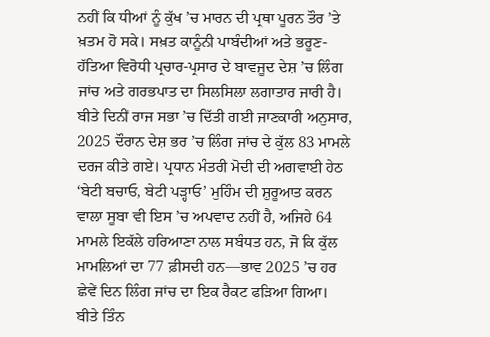ਨਹੀਂ ਕਿ ਧੀਆਂ ਨੂੰ ਕੁੱਖ ’ਚ ਮਾਰਨ ਦੀ ਪ੍ਰਥਾ ਪੂਰਨ ਤੌਰ ’ਤੇ ਖ਼ਤਮ ਹੋ ਸਕੇ। ਸਖ਼ਤ ਕਾਨੂੰਨੀ ਪਾਬੰਦੀਆਂ ਅਤੇ ਭਰੂਣ-ਹੱਤਿਆ ਵਿਰੋਧੀ ਪ੍ਰਚਾਰ-ਪ੍ਰਸਾਰ ਦੇ ਬਾਵਜੂਦ ਦੇਸ਼ ’ਚ ਲਿੰਗ ਜਾਂਚ ਅਤੇ ਗਰਭਪਾਤ ਦਾ ਸਿਲਸਿਲਾ ਲਗਾਤਾਰ ਜਾਰੀ ਹੈ।
ਬੀਤੇ ਦਿਨੀਂ ਰਾਜ ਸਭਾ ’ਚ ਦਿੱਤੀ ਗਈ ਜਾਣਕਾਰੀ ਅਨੁਸਾਰ, 2025 ਦੌਰਾਨ ਦੇਸ਼ ਭਰ ’ਚ ਲਿੰਗ ਜਾਂਚ ਦੇ ਕੁੱਲ 83 ਮਾਮਲੇ ਦਰਜ ਕੀਤੇ ਗਏ। ਪ੍ਰਧਾਨ ਮੰਤਰੀ ਮੋਦੀ ਦੀ ਅਗਵਾਈ ਹੇਠ ‘ਬੇਟੀ ਬਚਾਓ, ਬੇਟੀ ਪੜ੍ਹਾਓ’ ਮੁਹਿੰਮ ਦੀ ਸ਼ੁਰੂਆਤ ਕਰਨ ਵਾਲਾ ਸੂਬਾ ਵੀ ਇਸ ’ਚ ਅਪਵਾਦ ਨਹੀਂ ਹੈ, ਅਜਿਹੇ 64 ਮਾਮਲੇ ਇਕੱਲੇ ਹਰਿਆਣਾ ਨਾਲ ਸਬੰਧਤ ਹਨ, ਜੋ ਕਿ ਕੁੱਲ ਮਾਮਲਿਆਂ ਦਾ 77 ਫ਼ੀਸਦੀ ਹਨ—ਭਾਵ 2025 ’ਚ ਹਰ ਛੇਵੇਂ ਦਿਨ ਲਿੰਗ ਜਾਂਚ ਦਾ ਇਕ ਰੈਕਟ ਫੜਿਆ ਗਿਆ। ਬੀਤੇ ਤਿੰਨ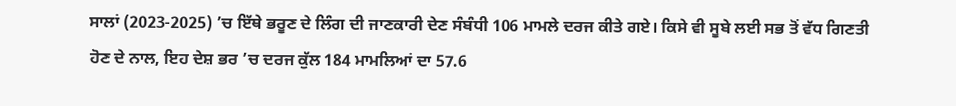ਸਾਲਾਂ (2023-2025) ’ਚ ਇੱਥੇ ਭਰੂਣ ਦੇ ਲਿੰਗ ਦੀ ਜਾਣਕਾਰੀ ਦੇਣ ਸੰਬੰਧੀ 106 ਮਾਮਲੇ ਦਰਜ ਕੀਤੇ ਗਏ। ਕਿਸੇ ਵੀ ਸੂਬੇ ਲਈ ਸਭ ਤੋਂ ਵੱਧ ਗਿਣਤੀ ਹੋਣ ਦੇ ਨਾਲ, ਇਹ ਦੇਸ਼ ਭਰ ’ਚ ਦਰਜ ਕੁੱਲ 184 ਮਾਮਲਿਆਂ ਦਾ 57.6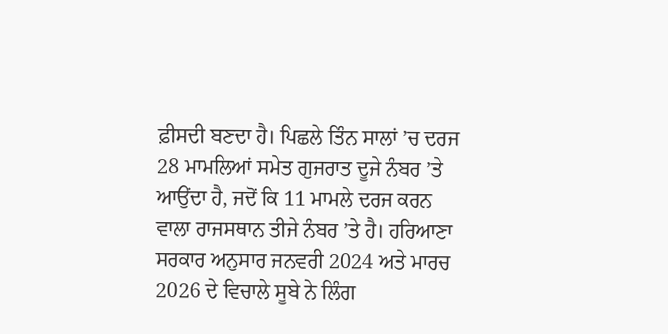ਫ਼ੀਸਦੀ ਬਣਦਾ ਹੈ। ਪਿਛਲੇ ਤਿੰਨ ਸਾਲਾਂ ’ਚ ਦਰਜ 28 ਮਾਮਲਿਆਂ ਸਮੇਤ ਗੁਜਰਾਤ ਦੂਜੇ ਨੰਬਰ ’ਤੇ ਆਉਂਦਾ ਹੈ, ਜਦੋਂ ਕਿ 11 ਮਾਮਲੇ ਦਰਜ ਕਰਨ ਵਾਲਾ ਰਾਜਸਥਾਨ ਤੀਜੇ ਨੰਬਰ ’ਤੇ ਹੈ। ਹਰਿਆਣਾ ਸਰਕਾਰ ਅਨੁਸਾਰ ਜਨਵਰੀ 2024 ਅਤੇ ਮਾਰਚ 2026 ਦੇ ਵਿਚਾਲੇ ਸੂਬੇ ਨੇ ਲਿੰਗ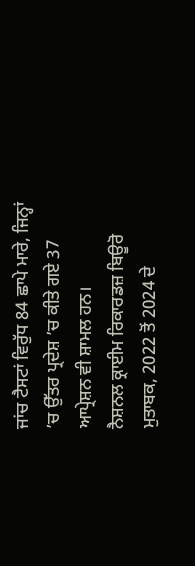ਜਾਂਚ ਟੈਸਟਾਂ ਵਿਰੁੱਧ 84 ਛਾਪੇ ਮਾਰੇ, ਜਿਨ੍ਹਾਂ ’ਚ ਉੱਤਰ ਪ੍ਰਦੇਸ਼ ’ਚ ਕੀਤੇ ਗਏ 37 ਆਪ੍ਰੇਸ਼ਨ ਵੀ ਸ਼ਾਮਲ ਹਨ।
ਨੈਸ਼ਨਲ ਕ੍ਰਾਈਮ ਰਿਕਾਰਡਜ਼ ਬਿਊਰੋ ਮੁਤਾਬਕ, 2022 ਤੋਂ 2024 ਦੇ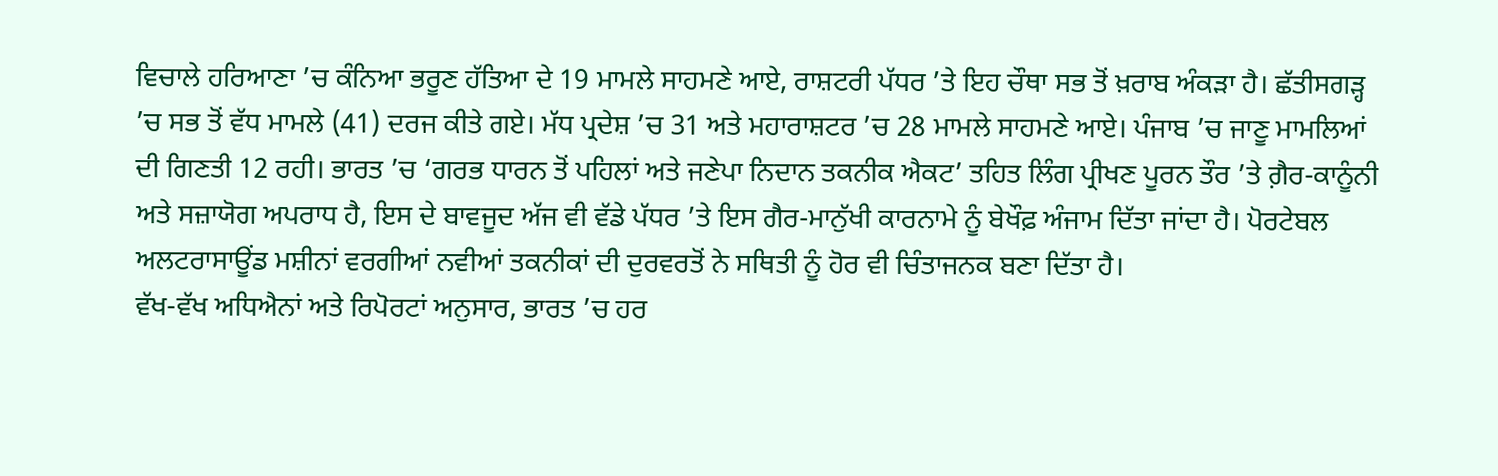ਵਿਚਾਲੇ ਹਰਿਆਣਾ ’ਚ ਕੰਨਿਆ ਭਰੂਣ ਹੱਤਿਆ ਦੇ 19 ਮਾਮਲੇ ਸਾਹਮਣੇ ਆਏ, ਰਾਸ਼ਟਰੀ ਪੱਧਰ ’ਤੇ ਇਹ ਚੌਥਾ ਸਭ ਤੋਂ ਖ਼ਰਾਬ ਅੰਕੜਾ ਹੈ। ਛੱਤੀਸਗੜ੍ਹ ’ਚ ਸਭ ਤੋਂ ਵੱਧ ਮਾਮਲੇ (41) ਦਰਜ ਕੀਤੇ ਗਏ। ਮੱਧ ਪ੍ਰਦੇਸ਼ ’ਚ 31 ਅਤੇ ਮਹਾਰਾਸ਼ਟਰ ’ਚ 28 ਮਾਮਲੇ ਸਾਹਮਣੇ ਆਏ। ਪੰਜਾਬ ’ਚ ਜਾਣੂ ਮਾਮਲਿਆਂ ਦੀ ਗਿਣਤੀ 12 ਰਹੀ। ਭਾਰਤ ’ਚ ‘ਗਰਭ ਧਾਰਨ ਤੋਂ ਪਹਿਲਾਂ ਅਤੇ ਜਣੇਪਾ ਨਿਦਾਨ ਤਕਨੀਕ ਐਕਟ’ ਤਹਿਤ ਲਿੰਗ ਪ੍ਰੀਖਣ ਪੂਰਨ ਤੌਰ ’ਤੇ ਗ਼ੈਰ-ਕਾਨੂੰਨੀ ਅਤੇ ਸਜ਼ਾਯੋਗ ਅਪਰਾਧ ਹੈ, ਇਸ ਦੇ ਬਾਵਜੂਦ ਅੱਜ ਵੀ ਵੱਡੇ ਪੱਧਰ ’ਤੇ ਇਸ ਗੈਰ-ਮਾਨੁੱਖੀ ਕਾਰਨਾਮੇ ਨੂੰ ਬੇਖੌਫ਼ ਅੰਜਾਮ ਦਿੱਤਾ ਜਾਂਦਾ ਹੈ। ਪੋਰਟੇਬਲ ਅਲਟਰਾਸਾਊਂਡ ਮਸ਼ੀਨਾਂ ਵਰਗੀਆਂ ਨਵੀਆਂ ਤਕਨੀਕਾਂ ਦੀ ਦੁਰਵਰਤੋਂ ਨੇ ਸਥਿਤੀ ਨੂੰ ਹੋਰ ਵੀ ਚਿੰਤਾਜਨਕ ਬਣਾ ਦਿੱਤਾ ਹੈ।
ਵੱਖ-ਵੱਖ ਅਧਿਐਨਾਂ ਅਤੇ ਰਿਪੋਰਟਾਂ ਅਨੁਸਾਰ, ਭਾਰਤ ’ਚ ਹਰ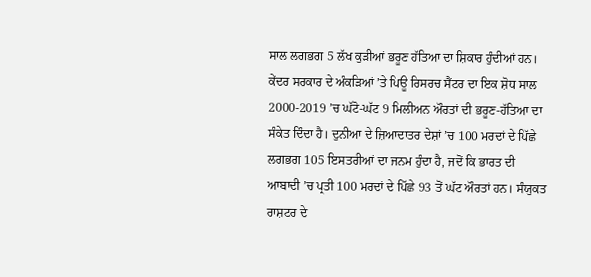ਸਾਲ ਲਗਭਗ 5 ਲੱਖ ਕੁੜੀਆਂ ਭਰੂਣ ਹੱਤਿਆ ਦਾ ਸ਼ਿਕਾਰ ਹੁੰਦੀਆਂ ਹਨ। ਕੇਂਦਰ ਸਰਕਾਰ ਦੇ ਅੰਕੜਿਆਂ ’ਤੇ ਪਿਊ ਰਿਸਰਚ ਸੈਂਟਰ ਦਾ ਇਕ ਸ਼ੋਧ ਸਾਲ 2000-2019 ’ਚ ਘੱਟੋ-ਘੱਟ 9 ਮਿਲੀਅਨ ਔਰਤਾਂ ਦੀ ਭਰੂਣ-ਹੱਤਿਆ ਦਾ ਸੰਕੇਤ ਦਿੰਦਾ ਹੈ। ਦੁਨੀਆ ਦੇ ਜ਼ਿਆਦਾਤਰ ਦੇਸ਼ਾਂ ’ਚ 100 ਮਰਦਾਂ ਦੇ ਪਿੱਛੇ ਲਗਭਗ 105 ਇਸਤਰੀਆਂ ਦਾ ਜਨਮ ਹੁੰਦਾ ਹੈ, ਜਦੋਂ ਕਿ ਭਾਰਤ ਦੀ ਆਬਾਦੀ ’ਚ ਪ੍ਰਤੀ 100 ਮਰਦਾਂ ਦੇ ਪਿੱਛੇ 93 ਤੋਂ ਘੱਟ ਔਰਤਾਂ ਹਨ। ਸੰਯੁਕਤ ਰਾਸ਼ਟਰ ਦੇ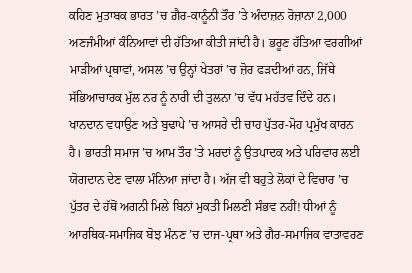ਕਹਿਣ ਮੁਤਾਬਕ ਭਾਰਤ ’ਚ ਗ਼ੈਰ-ਕਾਨੂੰਨੀ ਤੌਰ ’ਤੇ ਅੰਦਾਜ਼ਨ ਰੋਜ਼ਾਨਾ 2,000 ਅਣਜੰਮੀਆਂ ਕੰਨਿਆਵਾਂ ਦੀ ਹੱਤਿਆ ਕੀਤੀ ਜਾਂਦੀ ਹੈ। ਭਰੂਣ ਹੱਤਿਆ ਵਰਗੀਆਂ ਮਾੜੀਆਂ ਪ੍ਰਥਾਵਾਂ, ਅਸਲ ’ਚ ਉਨ੍ਹਾਂ ਖੇਤਰਾਂ ’ਚ ਜ਼ੋਰ ਫੜਦੀਆਂ ਹਨ, ਜਿੱਥੇ ਸੱਭਿਆਚਾਰਕ ਮੁੱਲ ਨਰ ਨੂੰ ਨਾਰੀ ਦੀ ਤੁਲਨਾ ’ਚ ਵੱਧ ਮਹੱਤਵ ਦਿੰਦੇ ਹਨ। ਖਾਨਦਾਨ ਵਧਾਉਣ ਅਤੇ ਬੁਢਾਪੇ ’ਚ ਆਸਰੇ ਦੀ ਚਾਹ ਪੁੱਤਰ-ਮੋਹ ਪ੍ਰਮੁੱਖ ਕਾਰਨ ਹੈ। ਭਾਰਤੀ ਸਮਾਜ ’ਚ ਆਮ ਤੌਰ ’ਤੇ ਮਰਦਾਂ ਨੂੰ ਉਤਪਾਦਕ ਅਤੇ ਪਰਿਵਾਰ ਲਈ ਯੋਗਦਾਨ ਦੇਣ ਵਾਲਾ ਮੰਨਿਆ ਜਾਂਦਾ ਹੈ। ਅੱਜ ਵੀ ਬਹੁਤੇ ਲੋਕਾਂ ਦੇ ਵਿਚਾਰ ’ਚ ਪੁੱਤਰ ਦੇ ਹੱਥੋਂ ਅਗਨੀ ਮਿਲੇ ਬਿਨਾਂ ਮੁਕਤੀ ਮਿਲਣੀ ਸੰਭਵ ਨਹੀਂ! ਧੀਆਂ ਨੂੰ ਆਰਥਿਕ-ਸਮਾਜਿਕ ਬੋਝ ਮੰਨਣ ’ਚ ਦਾਜ-ਪ੍ਰਥਾ ਅਤੇ ਗੈਰ-ਸਮਾਜਿਕ ਵਾਤਾਵਰਣ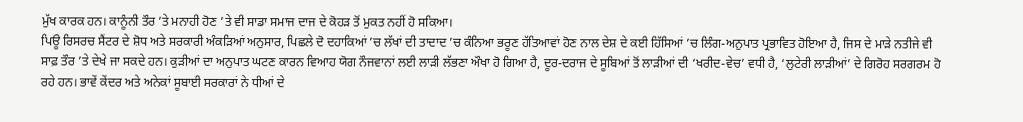ਮੁੱਖ ਕਾਰਕ ਹਨ। ਕਾਨੂੰਨੀ ਤੌਰ ’ਤੇ ਮਨਾਹੀ ਹੋਣ ’ਤੇ ਵੀ ਸਾਡਾ ਸਮਾਜ ਦਾਜ ਦੇ ਕੋਹੜ ਤੋਂ ਮੁਕਤ ਨਹੀਂ ਹੋ ਸਕਿਆ।
ਪਿਊ ਰਿਸਰਚ ਸੈਂਟਰ ਦੇ ਸ਼ੋਧ ਅਤੇ ਸਰਕਾਰੀ ਅੰਕੜਿਆਂ ਅਨੁਸਾਰ, ਪਿਛਲੇ ਦੋ ਦਹਾਕਿਆਂ ’ਚ ਲੱਖਾਂ ਦੀ ਤਾਦਾਦ ’ਚ ਕੰਨਿਆ ਭਰੂਣ ਹੱਤਿਆਵਾਂ ਹੋਣ ਨਾਲ ਦੇਸ਼ ਦੇ ਕਈ ਹਿੱਸਿਆਂ ’ਚ ਲਿੰਗ-ਅਨੁਪਾਤ ਪ੍ਰਭਾਵਿਤ ਹੋਇਆ ਹੈ, ਜਿਸ ਦੇ ਮਾੜੇ ਨਤੀਜੇ ਵੀ ਸਾਫ਼ ਤੌਰ ’ਤੇ ਦੇਖੇ ਜਾ ਸਕਦੇ ਹਨ। ਕੁੜੀਆਂ ਦਾ ਅਨੁਪਾਤ ਘਟਣ ਕਾਰਨ ਵਿਆਹ ਯੋਗ ਨੌਜਵਾਨਾਂ ਲਈ ਲਾੜੀ ਲੱਭਣਾ ਔਖਾ ਹੋ ਗਿਆ ਹੈ, ਦੂਰ-ਦਰਾਜ ਦੇ ਸੂਬਿਆਂ ਤੋਂ ਲਾੜੀਆਂ ਦੀ ‘ਖਰੀਦ-ਵੇਚ’ ਵਧੀ ਹੈ, ‘ਲੁਟੇਰੀ ਲਾੜੀਆਂ’ ਦੇ ਗਿਰੋਹ ਸਰਗਰਮ ਹੋ ਰਹੇ ਹਨ। ਭਾਵੇਂ ਕੇਂਦਰ ਅਤੇ ਅਨੇਕਾਂ ਸੂਬਾਈ ਸਰਕਾਰਾਂ ਨੇ ਧੀਆਂ ਦੇ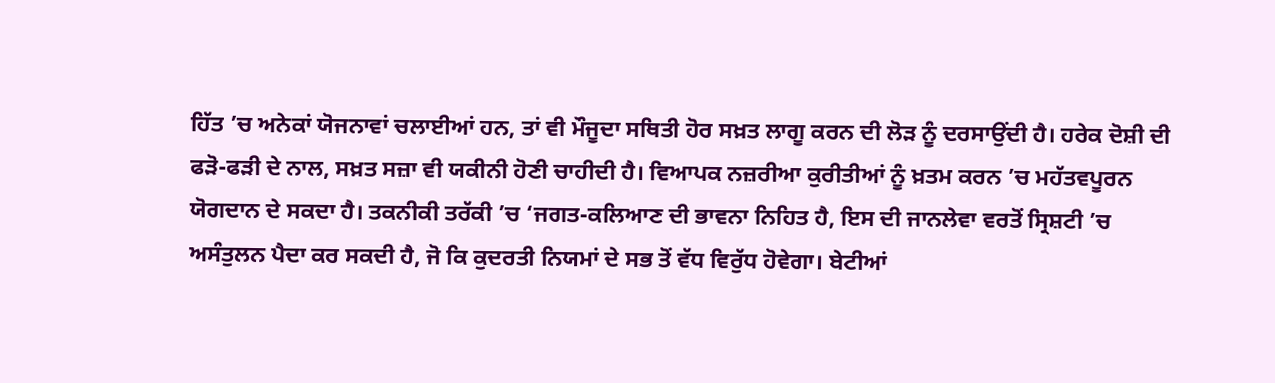ਹਿੱਤ ’ਚ ਅਨੇਕਾਂ ਯੋਜਨਾਵਾਂ ਚਲਾਈਆਂ ਹਨ, ਤਾਂ ਵੀ ਮੌਜੂਦਾ ਸਥਿਤੀ ਹੋਰ ਸਖ਼ਤ ਲਾਗੂ ਕਰਨ ਦੀ ਲੋੜ ਨੂੰ ਦਰਸਾਉਂਦੀ ਹੈ। ਹਰੇਕ ਦੋਸ਼ੀ ਦੀ ਫੜੋ-ਫੜੀ ਦੇ ਨਾਲ, ਸਖ਼ਤ ਸਜ਼ਾ ਵੀ ਯਕੀਨੀ ਹੋਣੀ ਚਾਹੀਦੀ ਹੈ। ਵਿਆਪਕ ਨਜ਼ਰੀਆ ਕੁਰੀਤੀਆਂ ਨੂੰ ਖ਼ਤਮ ਕਰਨ ’ਚ ਮਹੱਤਵਪੂਰਨ ਯੋਗਦਾਨ ਦੇ ਸਕਦਾ ਹੈ। ਤਕਨੀਕੀ ਤਰੱਕੀ ’ਚ ‘ਜਗਤ-ਕਲਿਆਣ ਦੀ ਭਾਵਨਾ ਨਿਹਿਤ ਹੈ, ਇਸ ਦੀ ਜਾਨਲੇਵਾ ਵਰਤੋਂ ਸ੍ਰਿਸ਼ਟੀ ’ਚ ਅਸੰਤੁਲਨ ਪੈਦਾ ਕਰ ਸਕਦੀ ਹੈ, ਜੋ ਕਿ ਕੁਦਰਤੀ ਨਿਯਮਾਂ ਦੇ ਸਭ ਤੋਂ ਵੱਧ ਵਿਰੁੱਧ ਹੋਵੇਗਾ। ਬੇਟੀਆਂ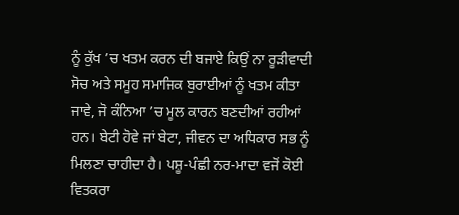ਨੂੰ ਕੁੱਖ ’ਚ ਖਤਮ ਕਰਨ ਦੀ ਬਜਾਏ ਕਿਉਂ ਨਾ ਰੂੜੀਵਾਦੀ ਸੋਚ ਅਤੇ ਸਮੂਹ ਸਮਾਜਿਕ ਬੁਰਾਈਆਂ ਨੂੰ ਖਤਮ ਕੀਤਾ ਜਾਵੇ, ਜੋ ਕੰਨਿਆ ’ਚ ਮੂਲ ਕਾਰਨ ਬਣਦੀਆਂ ਰਹੀਆਂ ਹਨ। ਬੇਟੀ ਹੋਵੇ ਜਾਂ ਬੇਟਾ, ਜੀਵਨ ਦਾ ਅਧਿਕਾਰ ਸਭ ਨੂੰ ਮਿਲਣਾ ਚਾਹੀਦਾ ਹੈ। ਪਸ਼ੂ-ਪੰਛੀ ਨਰ-ਮਾਦਾ ਵਜੋਂ ਕੋਈ ਵਿਤਕਰਾ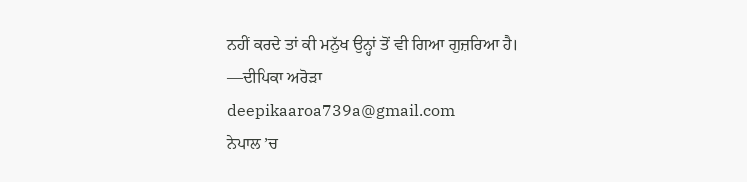ਨਹੀਂ ਕਰਦੇ ਤਾਂ ਕੀ ਮਨੁੱਖ ਉਨ੍ਹਾਂ ਤੋਂ ਵੀ ਗਿਆ ਗੁਜ਼ਰਿਆ ਹੈ।
—ਦੀਪਿਕਾ ਅਰੋੜਾ
deepikaaroa739a@gmail.com
ਨੇਪਾਲ ’ਚ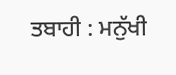ਤਬਾਹੀ : ਮਨੁੱਖੀ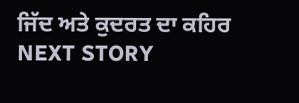ਜਿੱਦ ਅਤੇ ਕੁਦਰਤ ਦਾ ਕਹਿਰ
NEXT STORY